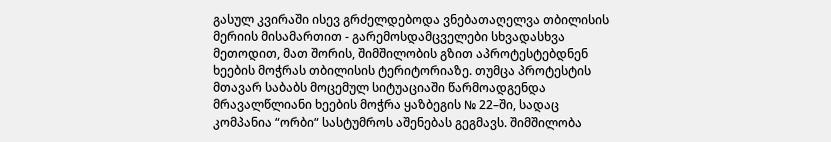გასულ კვირაში ისევ გრძელდებოდა ვნებათაღელვა თბილისის მერიის მისამართით - გარემოსდამცველები სხვადასხვა მეთოდით, მათ შორის, შიმშილობის გზით აპროტესტებდნენ ხეების მოჭრას თბილისის ტერიტორიაზე. თუმცა პროტესტის მთავარ საბაბს მოცემულ სიტუაციაში წარმოადგენდა მრავალწლიანი ხეების მოჭრა ყაზბეგის № 22–ში, სადაც კომპანია “ორბი“ სასტუმროს აშენებას გეგმავს. შიმშილობა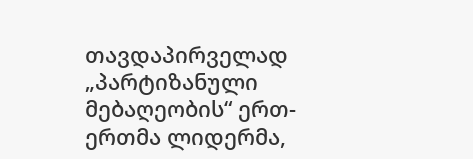თავდაპირველად „პარტიზანული მებაღეობის“ ერთ-ერთმა ლიდერმა,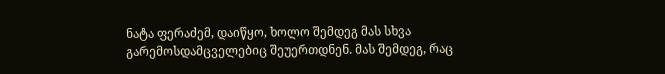ნატა ფერაძემ, დაიწყო, ხოლო შემდეგ მას სხვა გარემოსდამცველებიც შეუერთდნენ. მას შემდეგ, რაც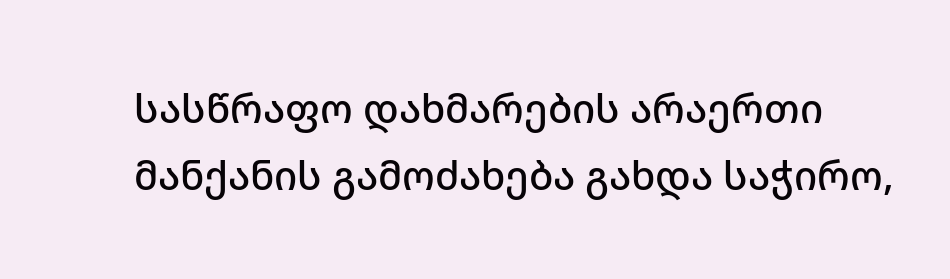სასწრაფო დახმარების არაერთი მანქანის გამოძახება გახდა საჭირო,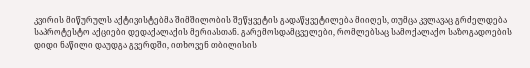კვირის მიწურულს აქტივისტებმა შიმშილობის შეწყვეტის გადაწყვეტილება მიიღეს, თუმცა კვლავაც გრძელდება საპროტესტო აქციები დედაქალაქის მერიასთან. გარემოსდამცველები, რომლებსაც სამოქალაქო საზოგადოების დიდი ნაწილი დაუდგა გვერდში, ითხოვენ თბილისის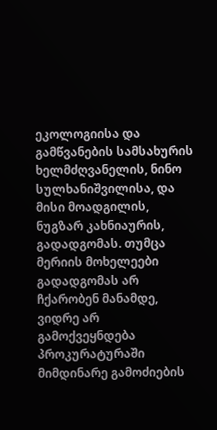ეკოლოგიისა და გამწვანების სამსახურის ხელმძღვანელის, ნინო სულხანიშვილისა, და მისი მოადგილის, ნუგზარ კახნიაურის, გადადგომას. თუმცა მერიის მოხელეები გადადგომას არ ჩქარობენ მანამდე, ვიდრე არ გამოქვეყნდება პროკურატურაში მიმდინარე გამოძიების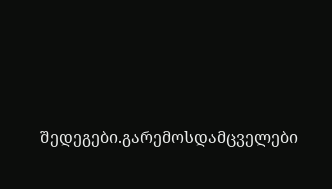შედეგები.გარემოსდამცველები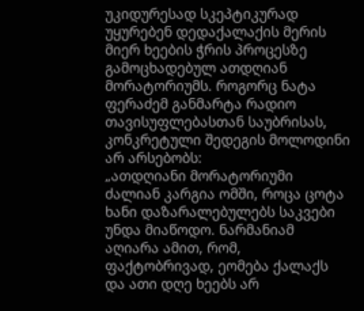უკიდურესად სკეპტიკურად უყურებენ დედაქალაქის მერის მიერ ხეების ჭრის პროცესზე გამოცხადებულ ათდღიან მორატორიუმს. როგორც ნატა ფერაძემ განმარტა რადიო თავისუფლებასთან საუბრისას, კონკრეტული შედეგის მოლოდინი არ არსებობს:
„ათდღიანი მორატორიუმი ძალიან კარგია ომში, როცა ცოტა ხანი დაზარალებულებს საკვები უნდა მიაწოდო. ნარმანიამ აღიარა ამით, რომ, ფაქტობრივად, ეომება ქალაქს და ათი დღე ხეებს არ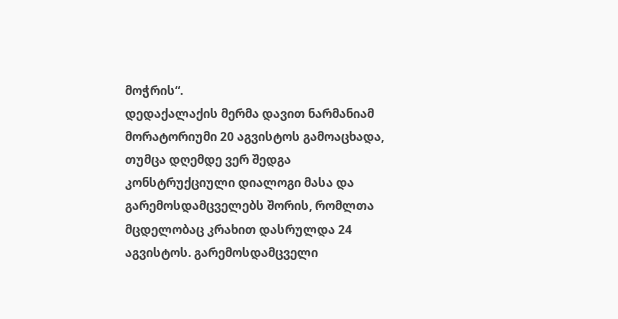მოჭრის“.
დედაქალაქის მერმა დავით ნარმანიამ მორატორიუმი 20 აგვისტოს გამოაცხადა, თუმცა დღემდე ვერ შედგა კონსტრუქციული დიალოგი მასა და გარემოსდამცველებს შორის, რომლთა მცდელობაც კრახით დასრულდა 24 აგვისტოს. გარემოსდამცველი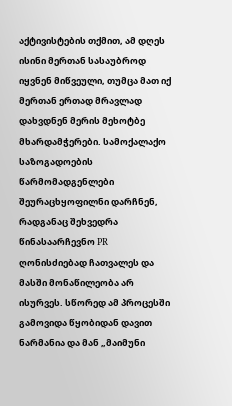აქტივისტების თქმით, ამ დღეს ისინი მერთან სასაუბროდ იყვნენ მიწვეული, თუმცა მათ იქ მერთან ერთად მრავლად დახვდნენ მერის მეხოტბე მხარდამჭერები. სამოქალაქო საზოგადოების წარმომადგენლები შეურაცხყოფილნი დარჩნენ, რადგანაც შეხვედრა წინასაარჩევნო PR ღონისძიებად ჩათვალეს და მასში მონაწილეობა არ ისურვეს. სწორედ ამ პროცესში გამოვიდა წყობიდან დავით ნარმანია და მან „მაიმუნი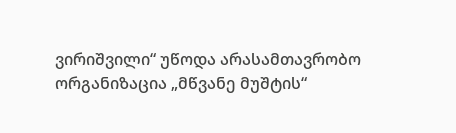ვირიშვილი“ უწოდა არასამთავრობო ორგანიზაცია „მწვანე მუშტის“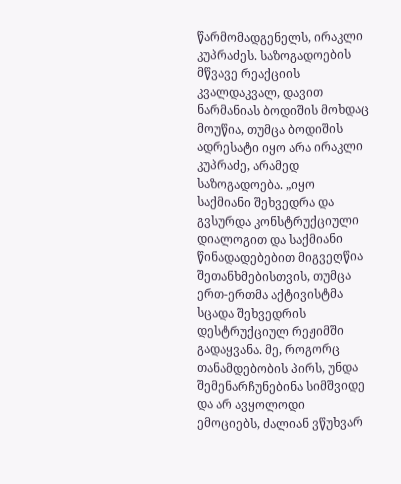წარმომადგენელს, ირაკლი კუპრაძეს. საზოგადოების მწვავე რეაქციის კვალდაკვალ, დავით ნარმანიას ბოდიშის მოხდაც მოუწია, თუმცა ბოდიშის ადრესატი იყო არა ირაკლი კუპრაძე, არამედ საზოგადოება. „იყო საქმიანი შეხვედრა და გვსურდა კონსტრუქციული დიალოგით და საქმიანი წინადადებებით მიგვეღწია შეთანხმებისთვის, თუმცა ერთ-ერთმა აქტივისტმა სცადა შეხვედრის დესტრუქციულ რეჟიმში გადაყვანა. მე, როგორც თანამდებობის პირს, უნდა შემენარჩუნებინა სიმშვიდე და არ ავყოლოდი ემოციებს, ძალიან ვწუხვარ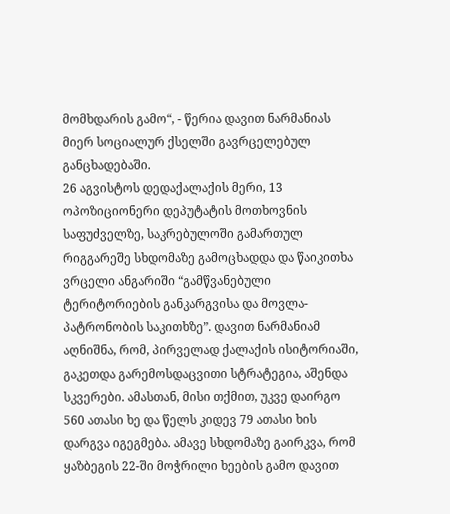მომხდარის გამო“, - წერია დავით ნარმანიას მიერ სოციალურ ქსელში გავრცელებულ განცხადებაში.
26 აგვისტოს დედაქალაქის მერი, 13 ოპოზიციონერი დეპუტატის მოთხოვნის საფუძველზე, საკრებულოში გამართულ რიგგარეშე სხდომაზე გამოცხადდა და წაიკითხა ვრცელი ანგარიში “გამწვანებული ტერიტორიების განკარგვისა და მოვლა-პატრონობის საკითხზე”. დავით ნარმანიამ აღნიშნა, რომ, პირველად ქალაქის ისიტორიაში, გაკეთდა გარემოსდაცვითი სტრატეგია, აშენდა სკვერები. ამასთან, მისი თქმით, უკვე დაირგო 560 ათასი ხე და წელს კიდევ 79 ათასი ხის დარგვა იგეგმება. ამავე სხდომაზე გაირკვა, რომ ყაზბეგის 22-ში მოჭრილი ხეების გამო დავით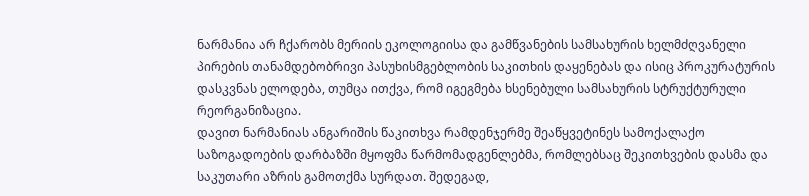ნარმანია არ ჩქარობს მერიის ეკოლოგიისა და გამწვანების სამსახურის ხელმძღვანელი პირების თანამდებობრივი პასუხისმგებლობის საკითხის დაყენებას და ისიც პროკურატურის დასკვნას ელოდება, თუმცა ითქვა, რომ იგეგმება ხსენებული სამსახურის სტრუქტურული რეორგანიზაცია.
დავით ნარმანიას ანგარიშის წაკითხვა რამდენჯერმე შეაწყვეტინეს სამოქალაქო საზოგადოების დარბაზში მყოფმა წარმომადგენლებმა, რომლებსაც შეკითხვების დასმა და საკუთარი აზრის გამოთქმა სურდათ. შედეგად,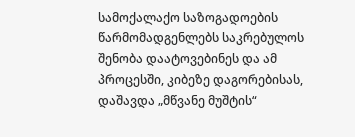სამოქალაქო საზოგადოების წარმომადგენლებს საკრებულოს შენობა დაატოვებინეს და ამ პროცესში, კიბეზე დაგორებისას, დაშავდა „მწვანე მუშტის“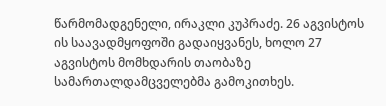წარმომადგენელი, ირაკლი კუპრაძე. 26 აგვისტოს ის საავადმყოფოში გადაიყვანეს, ხოლო 27 აგვისტოს მომხდარის თაობაზე სამართალდამცველებმა გამოკითხეს.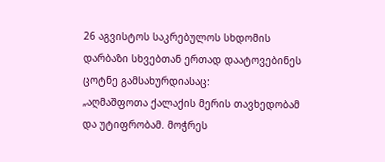26 აგვისტოს საკრებულოს სხდომის დარბაზი სხვებთან ერთად დაატოვებინეს ცოტნე გამსახურდიასაც:
„აღმაშფოთა ქალაქის მერის თავხედობამ და უტიფრობამ. მოჭრეს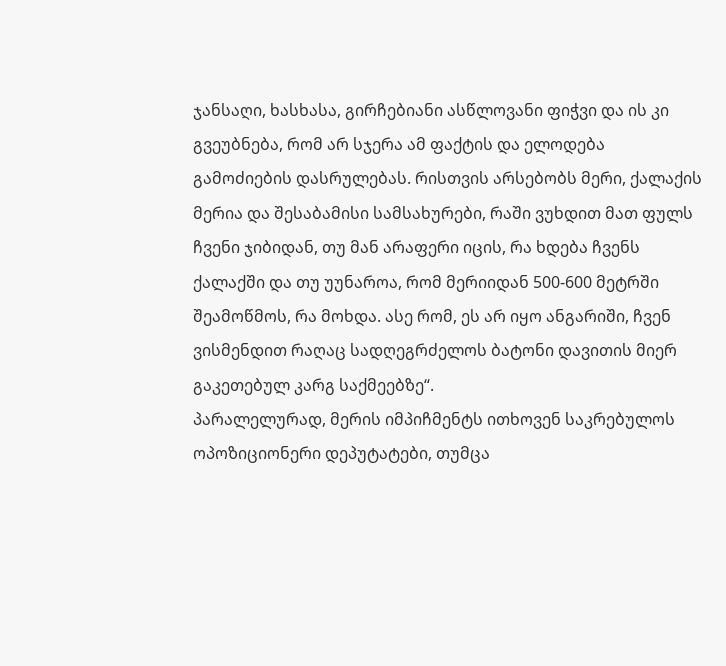ჯანსაღი, ხასხასა, გირჩებიანი ასწლოვანი ფიჭვი და ის კი გვეუბნება, რომ არ სჯერა ამ ფაქტის და ელოდება გამოძიების დასრულებას. რისთვის არსებობს მერი, ქალაქის მერია და შესაბამისი სამსახურები, რაში ვუხდით მათ ფულს ჩვენი ჯიბიდან, თუ მან არაფერი იცის, რა ხდება ჩვენს ქალაქში და თუ უუნაროა, რომ მერიიდან 500-600 მეტრში შეამოწმოს, რა მოხდა. ასე რომ, ეს არ იყო ანგარიში, ჩვენ ვისმენდით რაღაც სადღეგრძელოს ბატონი დავითის მიერ გაკეთებულ კარგ საქმეებზე“.
პარალელურად, მერის იმპიჩმენტს ითხოვენ საკრებულოს ოპოზიციონერი დეპუტატები, თუმცა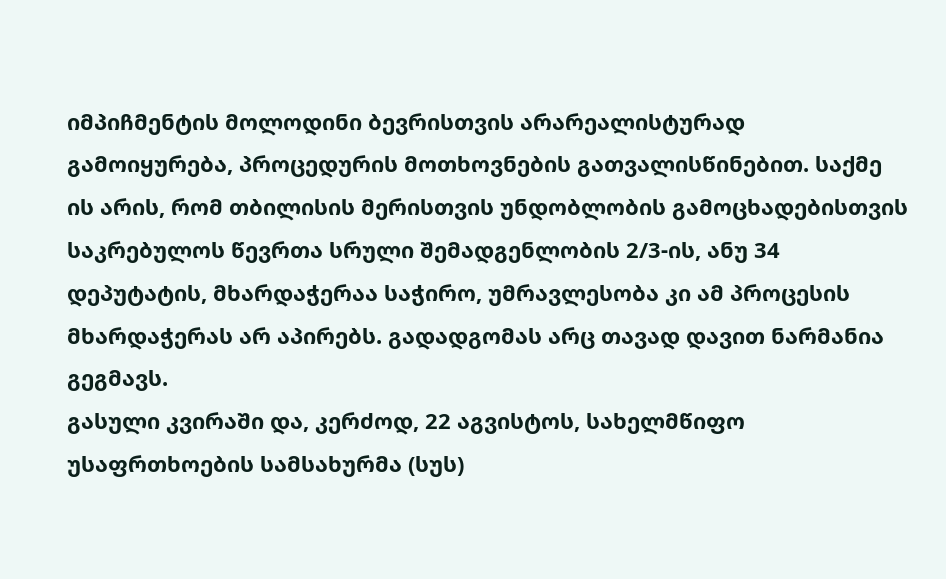იმპიჩმენტის მოლოდინი ბევრისთვის არარეალისტურად გამოიყურება, პროცედურის მოთხოვნების გათვალისწინებით. საქმე ის არის, რომ თბილისის მერისთვის უნდობლობის გამოცხადებისთვის საკრებულოს წევრთა სრული შემადგენლობის 2/3-ის, ანუ 34 დეპუტატის, მხარდაჭერაა საჭირო, უმრავლესობა კი ამ პროცესის მხარდაჭერას არ აპირებს. გადადგომას არც თავად დავით ნარმანია გეგმავს.
გასული კვირაში და, კერძოდ, 22 აგვისტოს, სახელმწიფო უსაფრთხოების სამსახურმა (სუს)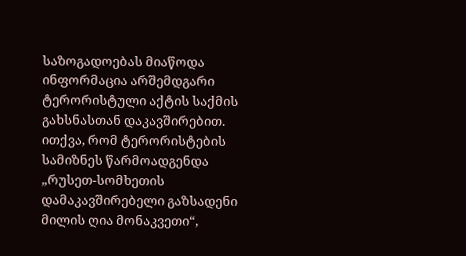საზოგადოებას მიაწოდა ინფორმაცია არშემდგარი ტერორისტული აქტის საქმის გახსნასთან დაკავშირებით. ითქვა, რომ ტერორისტების სამიზნეს წარმოადგენდა „რუსეთ-სომხეთის დამაკავშირებელი გაზსადენი მილის ღია მონაკვეთი“,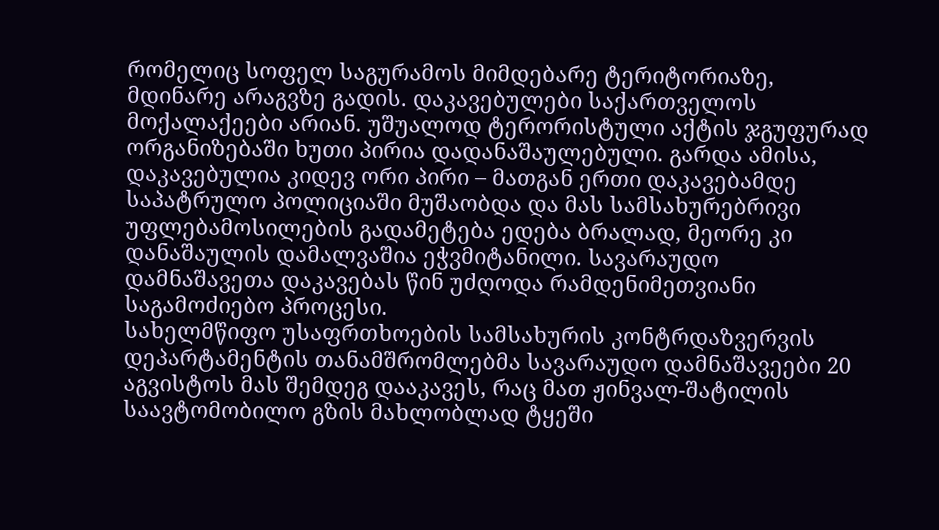რომელიც სოფელ საგურამოს მიმდებარე ტერიტორიაზე, მდინარე არაგვზე გადის. დაკავებულები საქართველოს მოქალაქეები არიან. უშუალოდ ტერორისტული აქტის ჯგუფურად ორგანიზებაში ხუთი პირია დადანაშაულებული. გარდა ამისა, დაკავებულია კიდევ ორი პირი – მათგან ერთი დაკავებამდე საპატრულო პოლიციაში მუშაობდა და მას სამსახურებრივი უფლებამოსილების გადამეტება ედება ბრალად, მეორე კი დანაშაულის დამალვაშია ეჭვმიტანილი. სავარაუდო დამნაშავეთა დაკავებას წინ უძღოდა რამდენიმეთვიანი საგამოძიებო პროცესი.
სახელმწიფო უსაფრთხოების სამსახურის კონტრდაზვერვის დეპარტამენტის თანამშრომლებმა სავარაუდო დამნაშავეები 20 აგვისტოს მას შემდეგ დააკავეს, რაც მათ ჟინვალ-შატილის საავტომობილო გზის მახლობლად ტყეში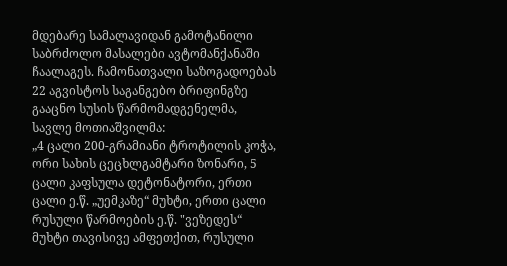მდებარე სამალავიდან გამოტანილი საბრძოლო მასალები ავტომანქანაში ჩაალაგეს. ჩამონათვალი საზოგადოებას 22 აგვისტოს საგანგებო ბრიფინგზე გააცნო სუსის წარმომადგენელმა, სავლე მოთიაშვილმა:
„4 ცალი 200-გრამიანი ტროტილის კოჭა, ორი სახის ცეცხლგამტარი ზონარი, 5 ცალი კაფსულა დეტონატორი, ერთი ცალი ე.წ. „უემკაზე“ მუხტი, ერთი ცალი რუსული წარმოების ე.წ. "ვეზედეს“ მუხტი თავისივე ამფეთქით, რუსული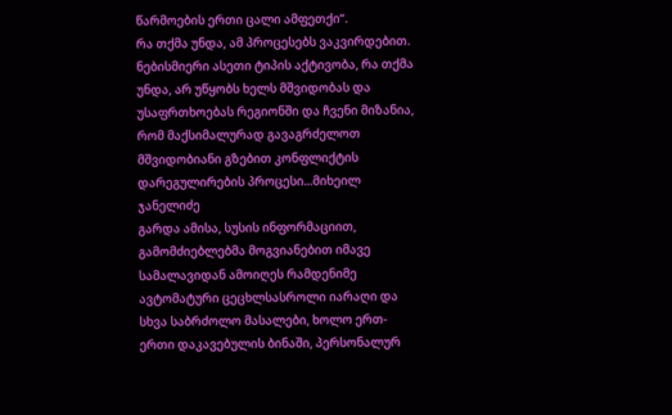წარმოების ერთი ცალი ამფეთქი“.
რა თქმა უნდა, ამ პროცესებს ვაკვირდებით. ნებისმიერი ასეთი ტიპის აქტივობა, რა თქმა უნდა, არ უწყობს ხელს მშვიდობას და უსაფრთხოებას რეგიონში და ჩვენი მიზანია, რომ მაქსიმალურად გავაგრძელოთ მშვიდობიანი გზებით კონფლიქტის დარეგულირების პროცესი...მიხეილ ჯანელიძე
გარდა ამისა, სუსის ინფორმაციით, გამომძიებლებმა მოგვიანებით იმავე სამალავიდან ამოიღეს რამდენიმე ავტომატური ცეცხლსასროლი იარაღი და სხვა საბრძოლო მასალები, ხოლო ერთ-ერთი დაკავებულის ბინაში, პერსონალურ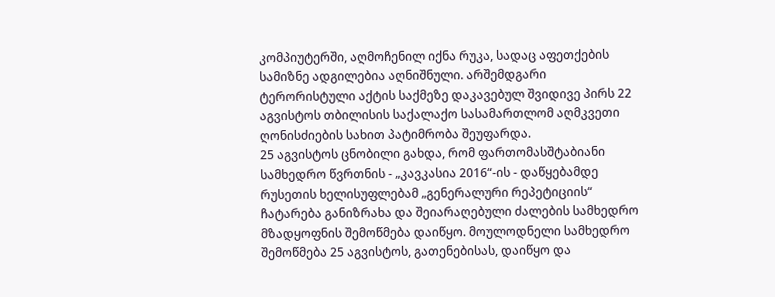კომპიუტერში, აღმოჩენილ იქნა რუკა, სადაც აფეთქების სამიზნე ადგილებია აღნიშნული. არშემდგარი ტერორისტული აქტის საქმეზე დაკავებულ შვიდივე პირს 22 აგვისტოს თბილისის საქალაქო სასამართლომ აღმკვეთი ღონისძიების სახით პატიმრობა შეუფარდა.
25 აგვისტოს ცნობილი გახდა, რომ ფართომასშტაბიანი სამხედრო წვრთნის - „კავკასია 2016“-ის - დაწყებამდე რუსეთის ხელისუფლებამ „გენერალური რეპეტიციის“ ჩატარება განიზრახა და შეიარაღებული ძალების სამხედრო მზადყოფნის შემოწმება დაიწყო. მოულოდნელი სამხედრო შემოწმება 25 აგვისტოს, გათენებისას, დაიწყო და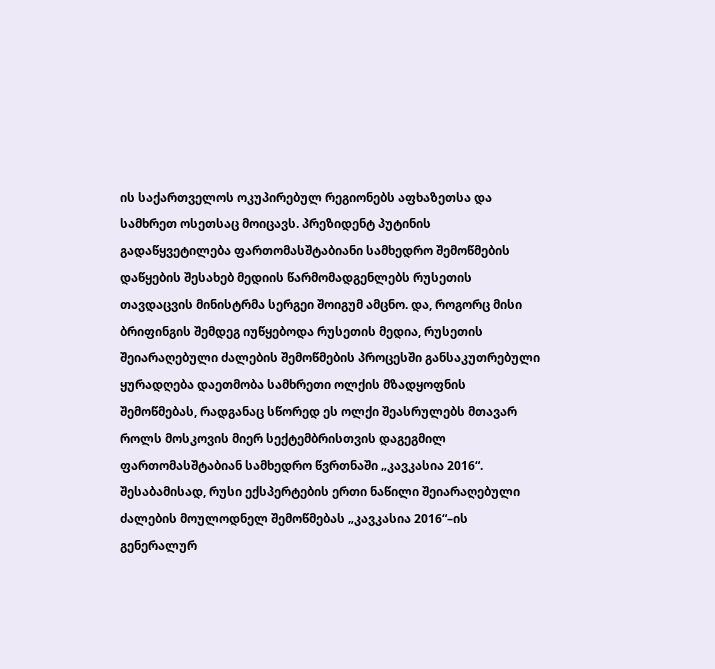ის საქართველოს ოკუპირებულ რეგიონებს აფხაზეთსა და სამხრეთ ოსეთსაც მოიცავს. პრეზიდენტ პუტინის გადაწყვეტილება ფართომასშტაბიანი სამხედრო შემოწმების დაწყების შესახებ მედიის წარმომადგენლებს რუსეთის თავდაცვის მინისტრმა სერგეი შოიგუმ ამცნო. და, როგორც მისი ბრიფინგის შემდეგ იუწყებოდა რუსეთის მედია, რუსეთის შეიარაღებული ძალების შემოწმების პროცესში განსაკუთრებული ყურადღება დაეთმობა სამხრეთი ოლქის მზადყოფნის შემოწმებას, რადგანაც სწორედ ეს ოლქი შეასრულებს მთავარ როლს მოსკოვის მიერ სექტემბრისთვის დაგეგმილ ფართომასშტაბიან სამხედრო წვრთნაში „კავკასია 2016“. შესაბამისად, რუსი ექსპერტების ერთი ნაწილი შეიარაღებული ძალების მოულოდნელ შემოწმებას „კავკასია 2016“–ის გენერალურ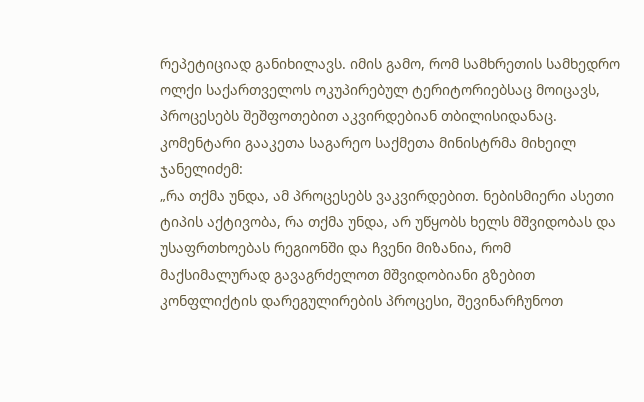რეპეტიციად განიხილავს. იმის გამო, რომ სამხრეთის სამხედრო ოლქი საქართველოს ოკუპირებულ ტერიტორიებსაც მოიცავს, პროცესებს შეშფოთებით აკვირდებიან თბილისიდანაც. კომენტარი გააკეთა საგარეო საქმეთა მინისტრმა მიხეილ ჯანელიძემ:
„რა თქმა უნდა, ამ პროცესებს ვაკვირდებით. ნებისმიერი ასეთი ტიპის აქტივობა, რა თქმა უნდა, არ უწყობს ხელს მშვიდობას და უსაფრთხოებას რეგიონში და ჩვენი მიზანია, რომ მაქსიმალურად გავაგრძელოთ მშვიდობიანი გზებით კონფლიქტის დარეგულირების პროცესი, შევინარჩუნოთ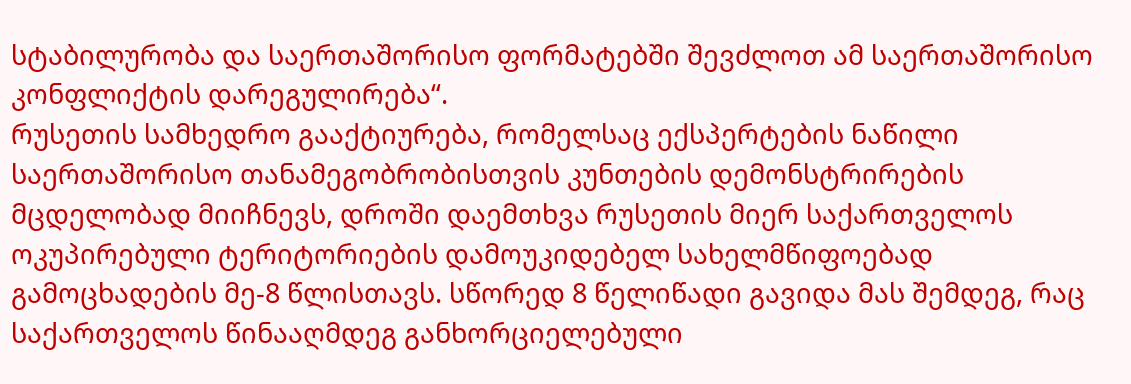სტაბილურობა და საერთაშორისო ფორმატებში შევძლოთ ამ საერთაშორისო კონფლიქტის დარეგულირება“.
რუსეთის სამხედრო გააქტიურება, რომელსაც ექსპერტების ნაწილი საერთაშორისო თანამეგობრობისთვის კუნთების დემონსტრირების მცდელობად მიიჩნევს, დროში დაემთხვა რუსეთის მიერ საქართველოს ოკუპირებული ტერიტორიების დამოუკიდებელ სახელმწიფოებად გამოცხადების მე-8 წლისთავს. სწორედ 8 წელიწადი გავიდა მას შემდეგ, რაც საქართველოს წინააღმდეგ განხორციელებული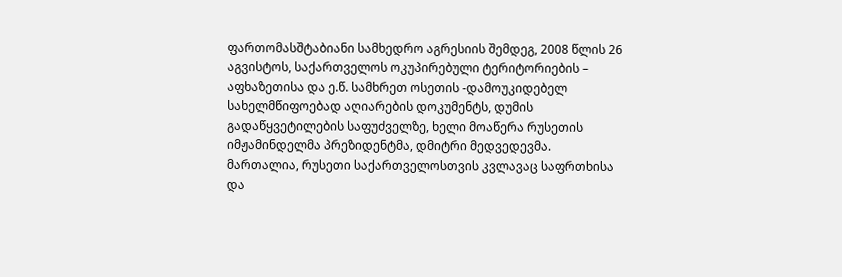ფართომასშტაბიანი სამხედრო აგრესიის შემდეგ, 2008 წლის 26 აგვისტოს, საქართველოს ოკუპირებული ტერიტორიების – აფხაზეთისა და ე.წ. სამხრეთ ოსეთის -დამოუკიდებელ სახელმწიფოებად აღიარების დოკუმენტს, დუმის გადაწყვეტილების საფუძველზე, ხელი მოაწერა რუსეთის იმჟამინდელმა პრეზიდენტმა, დმიტრი მედვედევმა. მართალია, რუსეთი საქართველოსთვის კვლავაც საფრთხისა და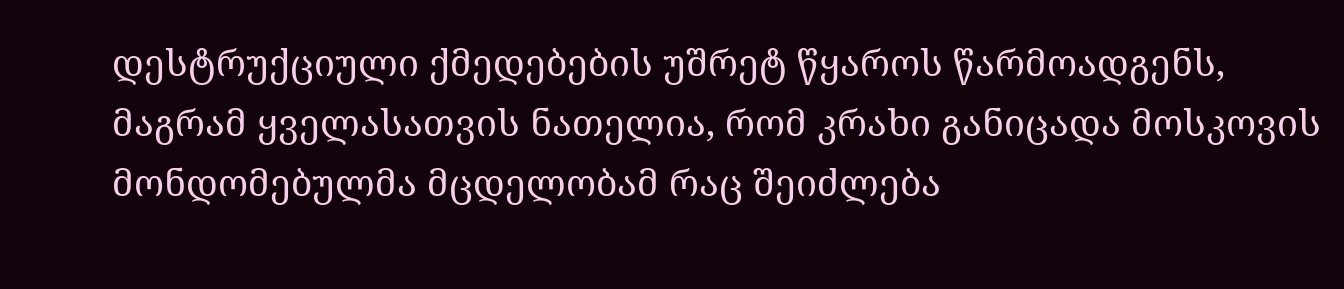დესტრუქციული ქმედებების უშრეტ წყაროს წარმოადგენს, მაგრამ ყველასათვის ნათელია, რომ კრახი განიცადა მოსკოვის მონდომებულმა მცდელობამ რაც შეიძლება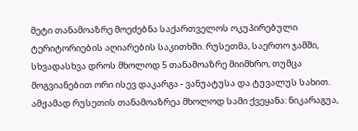მეტი თანამოაზრე მოეძებნა საქართველოს ოკუპირებული ტერიტორიების აღიარების საკითხში. რუსეთმა, საერთო ჯამში, სხვადასხვა დროს მხოლოდ 5 თანამოაზრე მიიმხრო, თუმცა მოგვიანებით ორი ისევ დაკარგა - ვანუატუსა და ტუვალუს სახით. ამჟამად რუსეთის თანამოაზრეა მხოლოდ სამი ქვეყანა: ნიკარაგუა,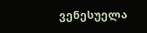ვენესუელა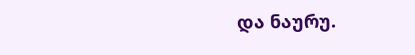და ნაურუ.